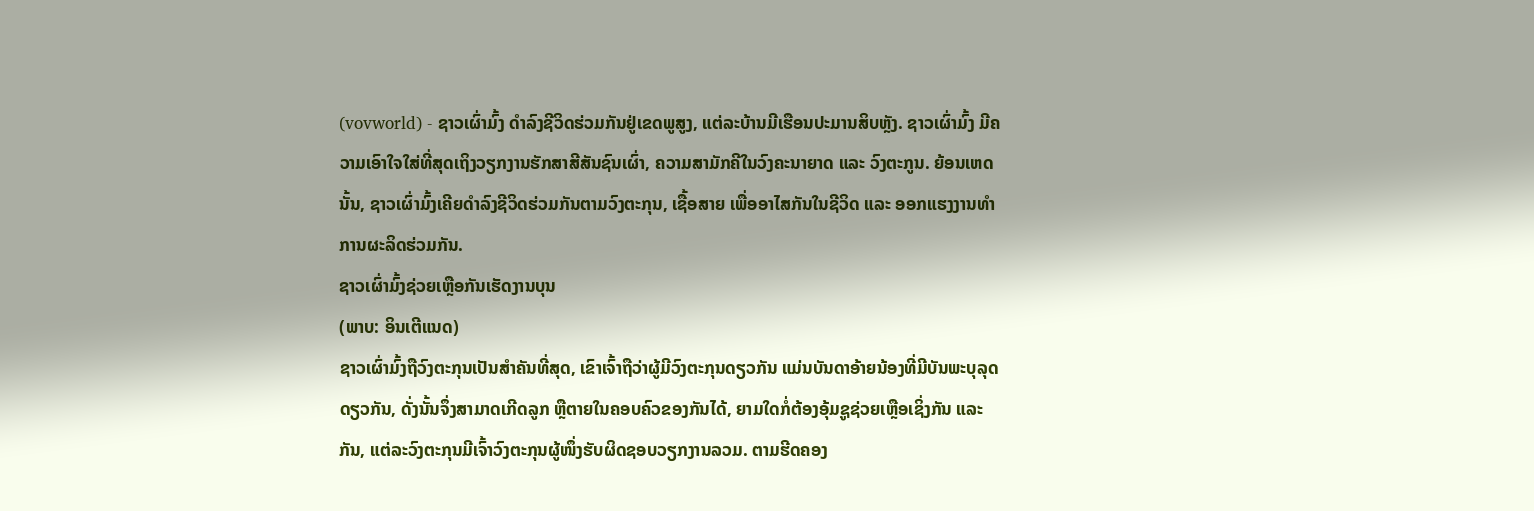(vovworld) - ຊາວເຜົ່າມົ້ງ ດຳລົງຊີວິດຮ່ວມກັນຢູ່ເຂດພູສູງ, ແຕ່ລະບ້ານມີເຮືອນປະມານສິບຫຼັງ. ຊາວເຜົ່າມົ້ງ ມີຄວາມເອົາໃຈໃສ່ທີ່ສຸດເຖິງວຽກງານຮັກສາສີສັນຊົນເຜົ່າ, ຄວາມສາມັກຄີໃນວົງຄະນາຍາດ ແລະ ວົງຕະກູນ. ຍ້ອນເຫດນັ້ນ, ຊາວເຜົ່າມົ້ງເຄີຍດຳລົງຊີວິດຮ່ວມກັນຕາມວົງຕະກຸນ, ເຊື້ອສາຍ ເພື່ອອາໄສກັນໃນຊີວິດ ແລະ ອອກແຮງງານທຳການຜະລິດຮ່ວມກັນ.
ຊາວເຜົ່າມົ້ງຊ່ວຍເຫຼືອກັນເຮັດງານບຸນ
(ພາບ: ອິນເຕີແນດ)
ຊາວເຜົ່າມົ້ງຖືວົງຕະກຸນເປັນສຳຄັນທີ່ສຸດ, ເຂົາເຈົ້າຖືວ່າຜູ້ມີວົງຕະກຸນດຽວກັນ ແມ່ນບັນດາອ້າຍນ້ອງທີ່ມີບັນພະບຸລຸດດຽວກັນ, ດັ່ງນັ້ນຈຶ່ງສາມາດເກີດລູກ ຫຼືຕາຍໃນຄອບຄົວຂອງກັນໄດ້, ຍາມໃດກໍ່ຕ້ອງອຸ້ມຊູຊ່ວຍເຫຼືອເຊິ່ງກັນ ແລະ ກັນ, ແຕ່ລະວົງຕະກຸນມີເຈົ້າວົງຕະກຸນຜູ້ໜຶ່ງຮັບຜິດຊອບວຽກງານລວມ. ຕາມຮີດຄອງ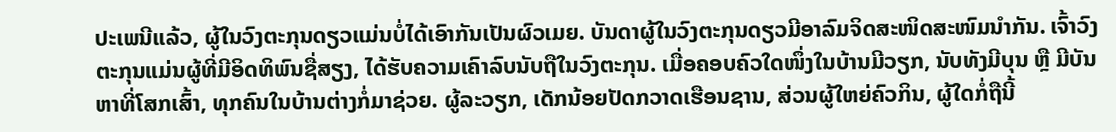ປະເພນີແລ້ວ, ຜູ້ໃນວົງຕະກຸນດຽວແມ່ນບໍ່ໄດ້ເອົາກັນເປັນຜົວເມຍ. ບັນດາຜູ້ໃນວົງຕະກຸນດຽວມີອາລົມຈິດສະໜິດສະໜົມນຳກັນ. ເຈົ້າວົງຕະກຸນແມ່ນຜູ້ທີ່ມີອິດທິພົນຊື່ສຽງ, ໄດ້ຮັບຄວາມເຄົາລົບນັບຖືໃນວົງຕະກຸນ. ເມື່ອຄອບຄົວໃດໜຶ່ງໃນບ້ານມີວຽກ, ນັບທັງມີບຸນ ຫຼື ມີບັນຫາທີ່ໂສກເສົ້າ, ທຸກຄົນໃນບ້ານຕ່າງກໍ່ມາຊ່ວຍ. ຜູ້ລະວຽກ, ເດັກນ້ອຍປັດກວາດເຮືອນຊານ, ສ່ວນຜູ້ໃຫຍ່ຄົວກິນ, ຜູ້ໃດກໍ່ຖືນີ້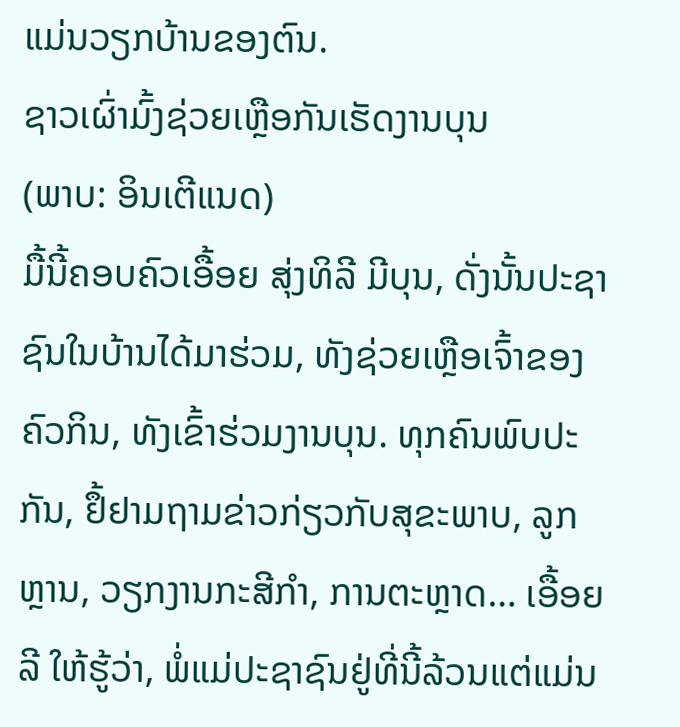ແມ່ນວຽກບ້ານຂອງຕົນ.
ຊາວເຜົ່າມົ້ງຊ່ວຍເຫຼືອກັນເຮັດງານບຸນ
(ພາບ: ອິນເຕີແນດ)
ມື້ນີ້ຄອບຄົວເອື້ອຍ ສຸ່ງທິລີ ມີບຸນ, ດັ່ງນັ້ນປະຊາຊົນໃນບ້ານໄດ້ມາຮ່ວມ, ທັງຊ່ວຍເຫຼືອເຈົ້າຂອງຄົວກິນ, ທັງເຂົ້າຮ່ວມງານບຸນ. ທຸກຄົນພົບປະກັນ, ຢຶ້ຢາມຖາມຂ່າວກ່ຽວກັບສຸຂະພາບ, ລູກຫຼານ, ວຽກງານກະສີກຳ, ການຕະຫຼາດ… ເອື້ອຍ ລີ ໃຫ້ຮູ້ວ່າ, ພໍ່ແມ່ປະຊາຊົນຢູ່ທີ່ນີ້ລ້ວນແຕ່ແມ່ນ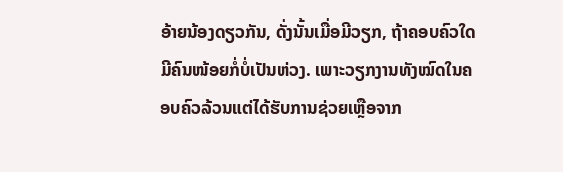ອ້າຍນ້ອງດຽວກັນ, ດັ່ງນັ້ນເມື່ອມີວຽກ, ຖ້າຄອບຄົວໃດມີຄົນໜ້ອຍກໍ່ບໍ່ເປັນຫ່ວງ. ເພາະວຽກງານທັງໝົດໃນຄອບຄົວລ້ວນແຕ່ໄດ້ຮັບການຊ່ວຍເຫຼືອຈາກ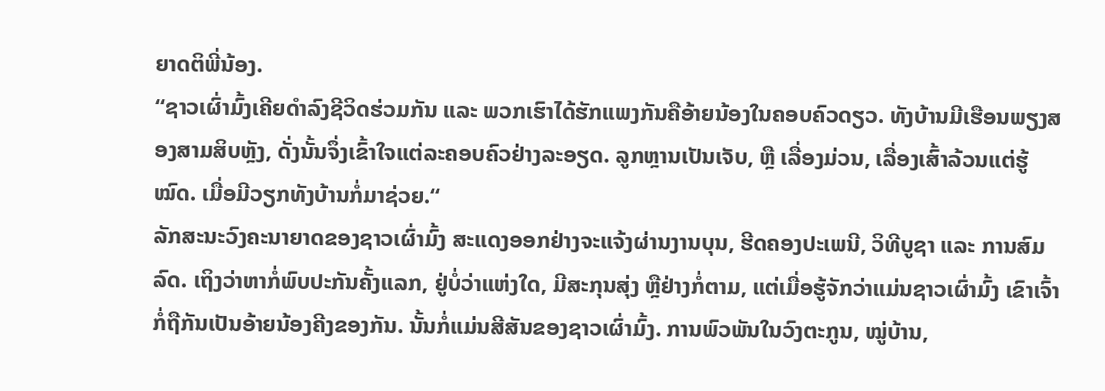ຍາດຕິພີ່ນ້ອງ.
“ຊາວເຜົ່າມົ້ງເຄີຍດຳລົງຊີວິດຮ່ວມກັນ ແລະ ພວກເຮົາໄດ້ຮັກແພງກັນຄືອ້າຍນ້ອງໃນຄອບຄົວດຽວ. ທັງບ້ານມີເຮືອນພຽງສອງສາມສິບຫຼັງ, ດັ່ງນັ້ນຈຶ່ງເຂົ້າໃຈແຕ່ລະຄອບຄົວຢ່າງລະອຽດ. ລູກຫຼານເປັນເຈັບ, ຫຼື ເລື່ອງມ່ວນ, ເລື່ອງເສົ້າລ້ວນແຕ່ຮູ້ໝົດ. ເມື່ອມີວຽກທັງບ້ານກໍ່ມາຊ່ວຍ.“
ລັກສະນະວົງຄະນາຍາດຂອງຊາວເຜົ່າມົ້ງ ສະແດງອອກຢ່າງຈະແຈ້ງຜ່ານງານບຸນ, ຮີດຄອງປະເພນີ, ວິທີບູຊາ ແລະ ການສົມລົດ. ເຖິງວ່າຫາກໍ່ພົບປະກັນຄັ້ງແລກ, ຢູ່ບໍ່ວ່າແຫ່ງໃດ, ມີສະກຸນສຸ່ງ ຫຼືຢ່າງກໍ່ຕາມ, ແຕ່ເມື່ອຮູ້ຈັກວ່າແມ່ນຊາວເຜົ່າມົ້ງ ເຂົາເຈົ້າກໍ່ຖືກັນເປັນອ້າຍນ້ອງຄີງຂອງກັນ. ນັ້ນກໍ່ແມ່ນສີສັນຂອງຊາວເຜົ່າມົ້ງ. ການພົວພັນໃນວົງຕະກູນ, ໝູ່ບ້ານ,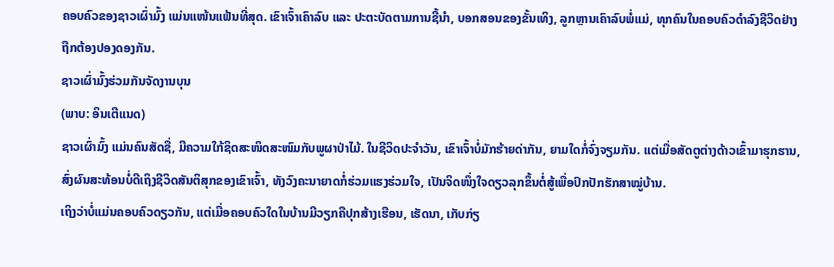ຄອບຄົວຂອງຊາວເຜົ່າມົ້ງ ແມ່ນແໜ້ນແຟ້ນທີ່ສຸດ. ເຂົາເຈົ້າເຄົາລົບ ແລະ ປະຕະບັດຕາມການຊີ້ນຳ, ບອກສອນຂອງຂັ້ນເທິງ, ລູກຫຼານເຄົາລົບພໍ່ແມ່, ທຸກຄົນໃນຄອບຄົວດຳລົງຊີວິດຢ່າງຖືກຕ້ອງປອງດອງກັນ.
ຊາວເຜົ່າມົ້ງຮ່ວມກັນຈັດງານບຸນ
(ພາບ: ອິນເຕີແນດ)
ຊາວເຜົ່າມົ້ງ ແມ່ນຄົນສັດຊື່, ມີຄວາມໃກ້ຊິດສະໜິດສະໜົມກັບພູຜາປ່າໄມ້. ໃນຊີວິດປະຈຳວັນ, ເຂົາເຈົ້າບໍ່ມັກຮ້າຍດ່າກັນ, ຍາມໃດກໍ່ຈົ່ງຈຽມກັນ. ແຕ່ເມື່ອສັດຕູຕ່າງດ້າວເຂົ້າມາຮຸກຮານ, ສົ່ງຜົນສະທ້ອນບໍ່ດີເຖິງຊີວິດສັນຕິສຸກຂອງເຂົາເຈົ້າ, ທັງວົງຄະນາຍາດກໍ່ຮ່ວມແຮງຮ່ວມໃຈ, ເປັນຈິດໜຶ່ງໃຈດຽວລຸກຂຶ້ນຕໍ່ສູ້ເພື່ອປົກປັກຮັກສາໝູ່ບ້ານ.
ເຖິງວ່າບໍ່ແມ່ນຄອບຄົວດຽວກັນ, ແຕ່ເມື່ອຄອບຄົວໃດໃນບ້ານມີວຽກຄືປຸກສ້າງເຮືອນ, ເຮັດນາ, ເກັບກ່ຽ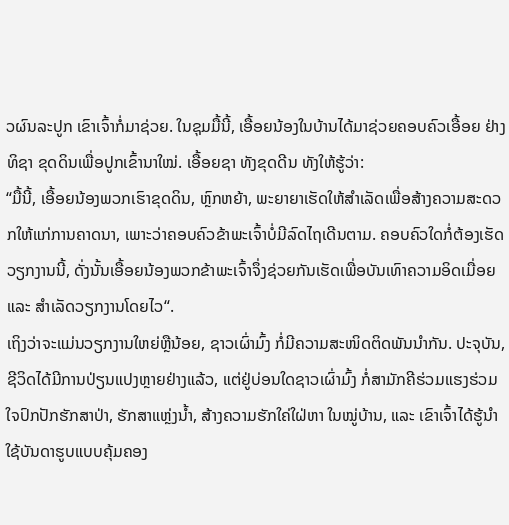ວຜົນລະປູກ ເຂົາເຈົ້າກໍ່ມາຊ່ວຍ. ໃນຊຸມມື້ນີ້, ເອື້ອຍນ້ອງໃນບ້ານໄດ້ມາຊ່ວຍຄອບຄົວເອື້ອຍ ຢ່າງທິຊາ ຂຸດດິນເພື່ອປູກເຂົ້ານາໃໝ່. ເອື້ອຍຊາ ທັງຂຸດດີນ ທັງໃຫ້ຮູ້ວ່າ:
“ມື້ນີ້, ເອື້ອຍນ້ອງພວກເຮົາຂຸດດິນ, ຫຼົກຫຍ້າ, ພະຍາຍາເຮັດໃຫ້ສຳເລັດເພື່ອສ້າງຄວາມສະດວກໃຫ້ແກ່ການຄາດນາ, ເພາະວ່າຄອບຄົວຂ້າພະເຈົ້າບໍ່ມີລົດໄຖເດີນຕາມ. ຄອບຄົວໃດກໍ່ຕ້ອງເຮັດວຽກງານນີ້, ດັ່ງນັ້ນເອື້ອຍນ້ອງພວກຂ້າພະເຈົ້າຈຶ່ງຊ່ວຍກັນເຮັດເພື່ອບັນເທົາຄວາມອິດເມື່ອຍ ແລະ ສຳເລັດວຽກງານໂດຍໄວ“.
ເຖິງວ່າຈະແມ່ນວຽກງານໃຫຍ່ຫຼືນ້ອຍ, ຊາວເຜົ່າມົ້ງ ກໍ່ມີຄວາມສະໜິດຕິດພັນນຳກັນ. ປະຈຸບັນ, ຊີວິດໄດ້ມີການປ່ຽນແປງຫຼາຍຢ່າງແລ້ວ, ແຕ່ຢູ່ບ່ອນໃດຊາວເຜົ່າມົ້ງ ກໍ່ສາມັກຄີຮ່ວມແຮງຮ່ວມໃຈປົກປັກຮັກສາປ່າ, ຮັກສາແຫຼ່ງນ້ຳ, ສ້າງຄວາມຮັກໃຄ່ໃຝ່ຫາ ໃນໝູ່ບ້ານ, ແລະ ເຂົາເຈົ້າໄດ້ຮູ້ນຳໃຊ້ບັນດາຮູບແບບຄຸ້ມຄອງ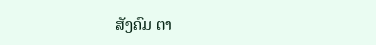ສັງຄົມ ຕາ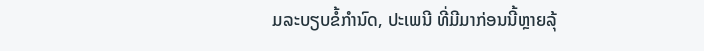ມລະບຽບຂໍ້ກຳນົດ, ປະເພນີ ທີ່ມີມາກ່ອນນີ້ຫຼາຍລຸ້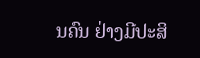ນຄົນ ຢ່າງມີປະສິ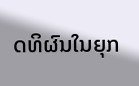ດທິຜົນໃນຍຸກ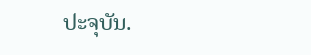ປະຈຸບັນ.